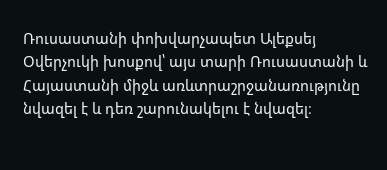Ռուսաստանի փոխվարչապետ Ալեքսեյ Օվերչուկի խոսքով՝ այս տարի Ռուսաստանի և Հայաստանի միջև առևտրաշրջանառությունը նվազել է և դեռ շարունակելու է նվազել։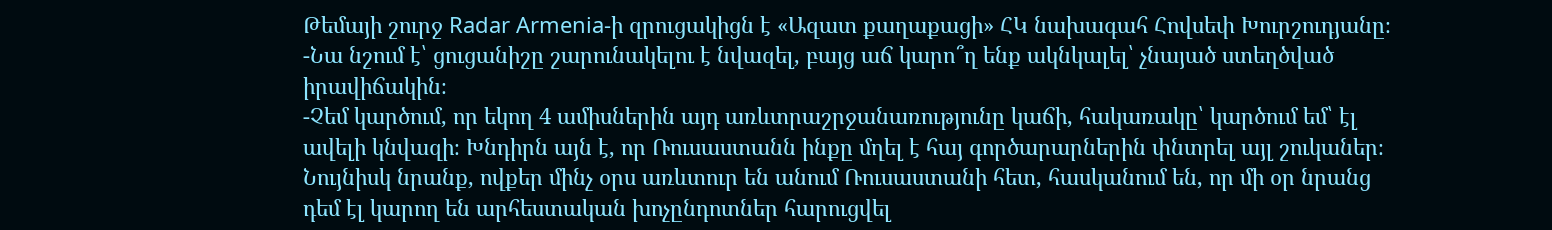Թեմայի շուրջ Radar Armenia-ի զրուցակիցն է «Ազատ քաղաքացի» ՀԿ նախագահ Հովսեփ Խուրշուդյանը։
-Նա նշում է՝ ցուցանիշը շարունակելու է նվազել, բայց աճ կարո՞ղ ենք ակնկալել՝ չնայած ստեղծված իրավիճակին։
-Չեմ կարծում, որ եկող 4 ամիսներին այդ առևտրաշրջանառությունը կաճի, հակառակը՝ կարծում եմ՝ էլ ավելի կնվազի։ Խնդիրն այն է, որ Ռուսաստանն ինքը մղել է հայ գործարարներին փնտրել այլ շուկաներ։ Նույնիսկ նրանք, ովքեր մինչ օրս առևտուր են անում Ռուսաստանի հետ, հասկանում են, որ մի օր նրանց դեմ էլ կարող են արհեստական խոչընդոտներ հարուցվել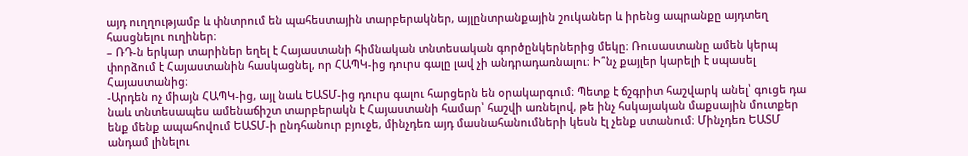այդ ուղղությամբ և փնտրում են պահեստային տարբերակներ, այլընտրանքային շուկաներ և իրենց ապրանքը այդտեղ հասցնելու ուղիներ։
– ՌԴ-ն երկար տարիներ եղել է Հայաստանի հիմնական տնտեսական գործընկերներից մեկը։ Ռուսաստանը ամեն կերպ փորձում է Հայաստանին հասկացնել, որ ՀԱՊԿ-ից դուրս գալը լավ չի անդրադառնալու։ Ի՞նչ քայլեր կարելի է սպասել Հայաստանից։
-Արդեն ոչ միայն ՀԱՊԿ-ից, այլ նաև ԵԱՏՄ-ից դուրս գալու հարցերն են օրակարգում։ Պետք է ճշգրիտ հաշվարկ անել՝ գուցե դա նաև տնտեսապես ամենաճիշտ տարբերակն է Հայաստանի համար՝ հաշվի առնելով, թե ինչ հսկայական մաքսային մուտքեր ենք մենք ապահովում ԵԱՏՄ-ի ընդհանուր բյուջե, մինչդեռ այդ մասնահանումների կեսն էլ չենք ստանում։ Մինչդեռ ԵԱՏՄ անդամ լինելու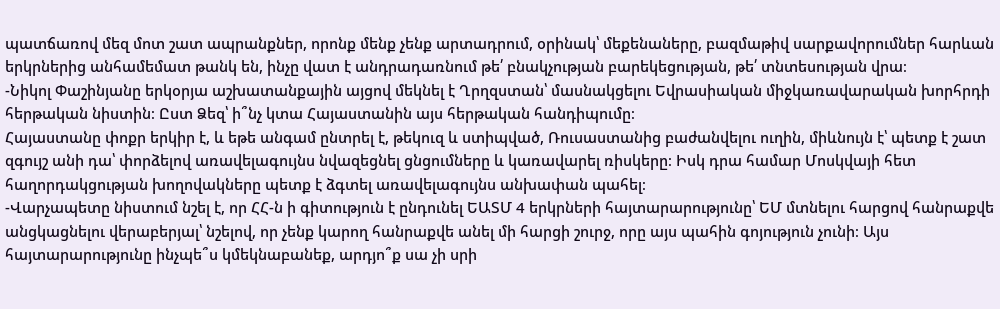պատճառով մեզ մոտ շատ ապրանքներ, որոնք մենք չենք արտադրում, օրինակ՝ մեքենաները, բազմաթիվ սարքավորումներ հարևան երկրներից անհամեմատ թանկ են, ինչը վատ է անդրադառնում թե՛ բնակչության բարեկեցության, թե՛ տնտեսության վրա։
-Նիկոլ Փաշինյանը երկօրյա աշխատանքային այցով մեկնել է Ղրղզստան՝ մասնակցելու Եվրասիական միջկառավարական խորհրդի հերթական նիստին։ Ըստ Ձեզ՝ ի՞նչ կտա Հայաստանին այս հերթական հանդիպումը։
Հայաստանը փոքր երկիր է, և եթե անգամ ընտրել է, թեկուզ և ստիպված, Ռուսաստանից բաժանվելու ուղին, միևնույն է՝ պետք է շատ զգույշ անի դա՝ փորձելով առավելագույնս նվազեցնել ցնցումները և կառավարել ռիսկերը։ Իսկ դրա համար Մոսկվայի հետ հաղորդակցության խողովակները պետք է ձգտել առավելագույնս անխափան պահել։
-Վարչապետը նիստում նշել է, որ ՀՀ-ն ի գիտություն է ընդունել ԵԱՏՄ 4 երկրների հայտարարությունը՝ ԵՄ մտնելու հարցով հանրաքվե անցկացնելու վերաբերյալ՝ նշելով, որ չենք կարող հանրաքվե անել մի հարցի շուրջ, որը այս պահին գոյություն չունի։ Այս հայտարարությունը ինչպե՞ս կմեկնաբանեք, արդյո՞ք սա չի սրի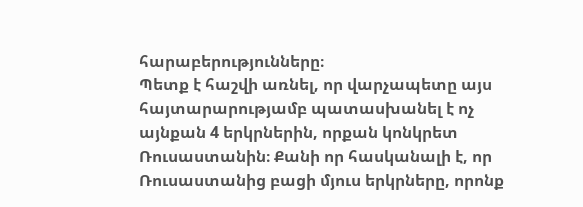հարաբերությունները։
Պետք է հաշվի առնել, որ վարչապետը այս հայտարարությամբ պատասխանել է ոչ այնքան 4 երկրներին, որքան կոնկրետ Ռուսաստանին։ Քանի որ հասկանալի է, որ Ռուսաստանից բացի մյուս երկրները, որոնք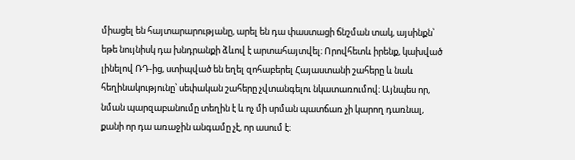միացել են հայտարարությանը, արել են դա փաստացի ճնշման տակ, այսինքն՝ եթե նույնիսկ դա խնդրանքի ձևով է արտահայտվել։ Որովհետև իրենք, կախված լինելով ՌԴ-ից, ստիպված են եղել զոհաբերել Հայաստանի շահերը և նաև հեղինակությունը՝ սեփական շահերը չվտանգելու նկատառումով։ Այնպես որ, նման պարզաբանումը տեղին է և ոչ մի սրման պատճառ չի կարող դառնալ, քանի որ դա առաջին անգամը չէ, որ ասում է։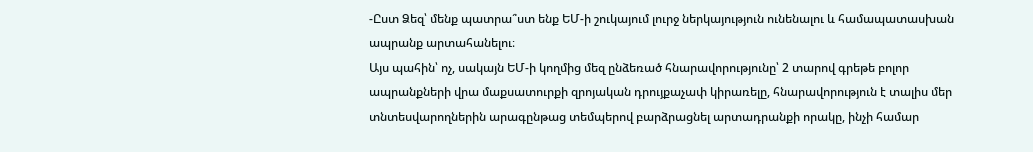-Ըստ Ձեզ՝ մենք պատրա՞ստ ենք ԵՄ-ի շուկայում լուրջ ներկայություն ունենալու և համապատասխան ապրանք արտահանելու։
Այս պահին՝ ոչ, սակայն ԵՄ-ի կողմից մեզ ընձեռած հնարավորությունը՝ 2 տարով գրեթե բոլոր ապրանքների վրա մաքսատուրքի զրոյական դրույքաչափ կիրառելը, հնարավորություն է տալիս մեր տնտեսվարողներին արագընթաց տեմպերով բարձրացնել արտադրանքի որակը, ինչի համար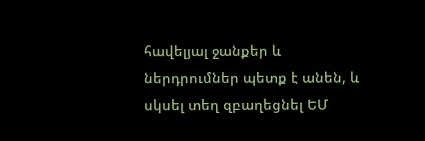հավելյալ ջանքեր և ներդրումներ պետք է անեն, և սկսել տեղ զբաղեցնել ԵՄ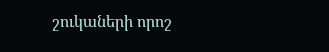շուկաների որոշ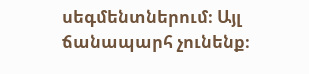սեգմենտներում։ Այլ ճանապարհ չունենք։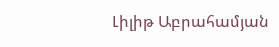Լիլիթ Աբրահամյան